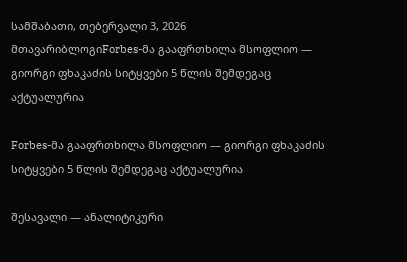სამშაბათი, თებერვალი 3, 2026
მთავარიბლოგიForbes-მა გააფრთხილა მსოფლიო — გიორგი ფხაკაძის სიტყვები 5 წლის შემდეგაც აქტუალურია

Forbes-მა გააფრთხილა მსოფლიო — გიორგი ფხაკაძის სიტყვები 5 წლის შემდეგაც აქტუალურია

შესავალი — ანალიტიკური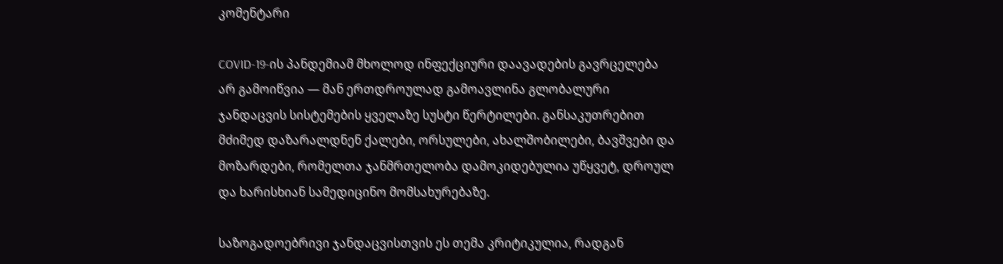კომენტარი

COVID-19-ის პანდემიამ მხოლოდ ინფექციური დაავადების გავრცელება არ გამოიწვია — მან ერთდროულად გამოავლინა გლობალური ჯანდაცვის სისტემების ყველაზე სუსტი წერტილები. განსაკუთრებით მძიმედ დაზარალდნენ ქალები, ორსულები, ახალშობილები, ბავშვები და მოზარდები, რომელთა ჯანმრთელობა დამოკიდებულია უწყვეტ, დროულ და ხარისხიან სამედიცინო მომსახურებაზე.

საზოგადოებრივი ჯანდაცვისთვის ეს თემა კრიტიკულია, რადგან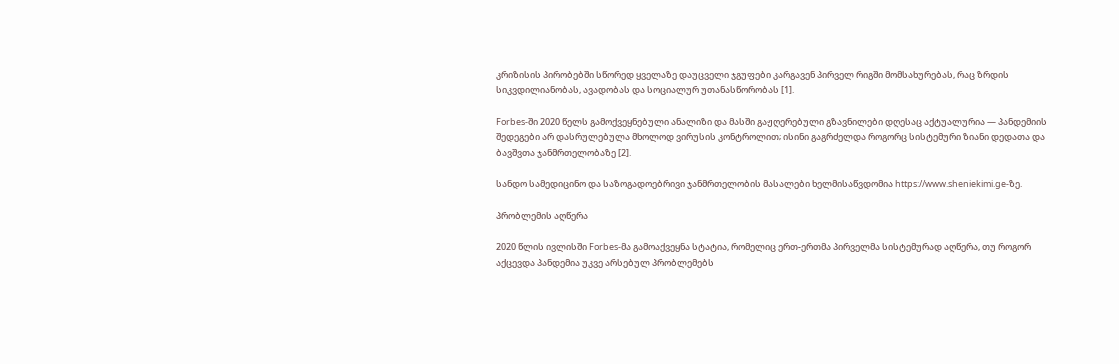კრიზისის პირობებში სწორედ ყველაზე დაუცველი ჯგუფები კარგავენ პირველ რიგში მომსახურებას, რაც ზრდის სიკვდილიანობას, ავადობას და სოციალურ უთანასწორობას [1].

Forbes-ში 2020 წელს გამოქვეყნებული ანალიზი და მასში გაჟღერებული გზავნილები დღესაც აქტუალურია — პანდემიის შედეგები არ დასრულებულა მხოლოდ ვირუსის კონტროლით; ისინი გაგრძელდა როგორც სისტემური ზიანი დედათა და ბავშვთა ჯანმრთელობაზე [2].

სანდო სამედიცინო და საზოგადოებრივი ჯანმრთელობის მასალები ხელმისაწვდომია https://www.sheniekimi.ge-ზე.

პრობლემის აღწერა

2020 წლის ივლისში Forbes-მა გამოაქვეყნა სტატია, რომელიც ერთ-ერთმა პირველმა სისტემურად აღწერა, თუ როგორ აქცევდა პანდემია უკვე არსებულ პრობლემებს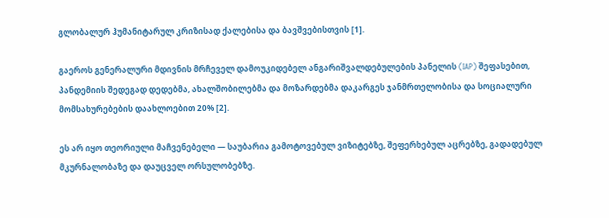გლობალურ ჰუმანიტარულ კრიზისად ქალებისა და ბავშვებისთვის [1].

გაეროს გენერალური მდივნის მრჩეველ დამოუკიდებელ ანგარიშვალდებულების პანელის (IAP) შეფასებით, პანდემიის შედეგად დედებმა, ახალშობილებმა და მოზარდებმა დაკარგეს ჯანმრთელობისა და სოციალური მომსახურებების დაახლოებით 20% [2].

ეს არ იყო თეორიული მაჩვენებელი — საუბარია გამოტოვებულ ვიზიტებზე, შეფერხებულ აცრებზე, გადადებულ მკურნალობაზე და დაუცველ ორსულობებზე.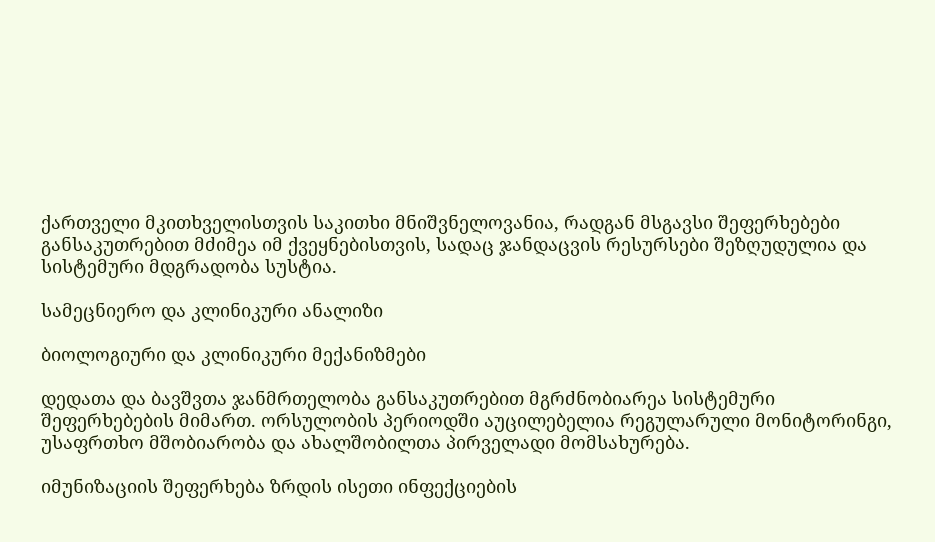ქართველი მკითხველისთვის საკითხი მნიშვნელოვანია, რადგან მსგავსი შეფერხებები განსაკუთრებით მძიმეა იმ ქვეყნებისთვის, სადაც ჯანდაცვის რესურსები შეზღუდულია და სისტემური მდგრადობა სუსტია.

სამეცნიერო და კლინიკური ანალიზი

ბიოლოგიური და კლინიკური მექანიზმები

დედათა და ბავშვთა ჯანმრთელობა განსაკუთრებით მგრძნობიარეა სისტემური შეფერხებების მიმართ. ორსულობის პერიოდში აუცილებელია რეგულარული მონიტორინგი, უსაფრთხო მშობიარობა და ახალშობილთა პირველადი მომსახურება.

იმუნიზაციის შეფერხება ზრდის ისეთი ინფექციების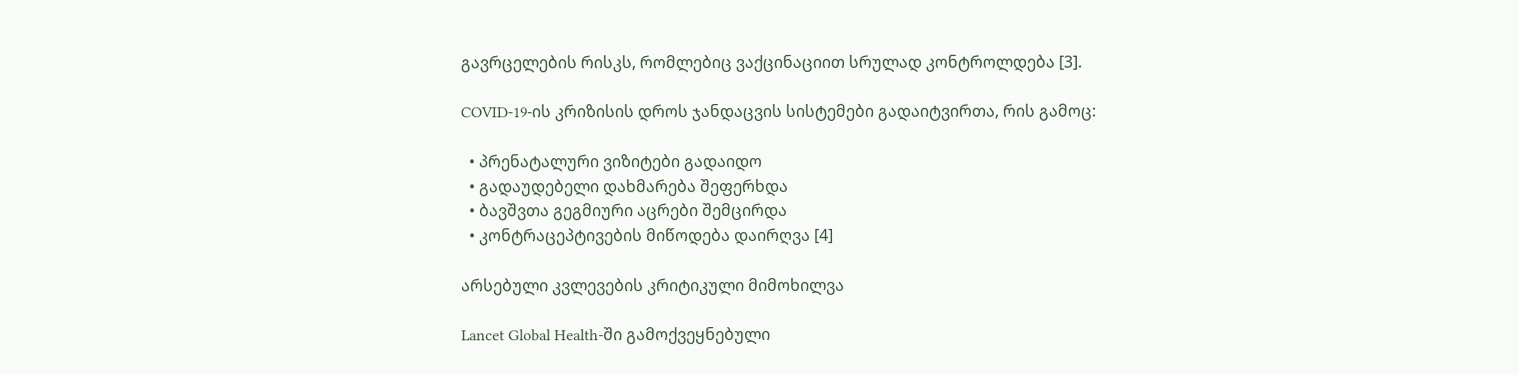გავრცელების რისკს, რომლებიც ვაქცინაციით სრულად კონტროლდება [3].

COVID-19-ის კრიზისის დროს ჯანდაცვის სისტემები გადაიტვირთა, რის გამოც:

  • პრენატალური ვიზიტები გადაიდო
  • გადაუდებელი დახმარება შეფერხდა
  • ბავშვთა გეგმიური აცრები შემცირდა
  • კონტრაცეპტივების მიწოდება დაირღვა [4]

არსებული კვლევების კრიტიკული მიმოხილვა

Lancet Global Health-ში გამოქვეყნებული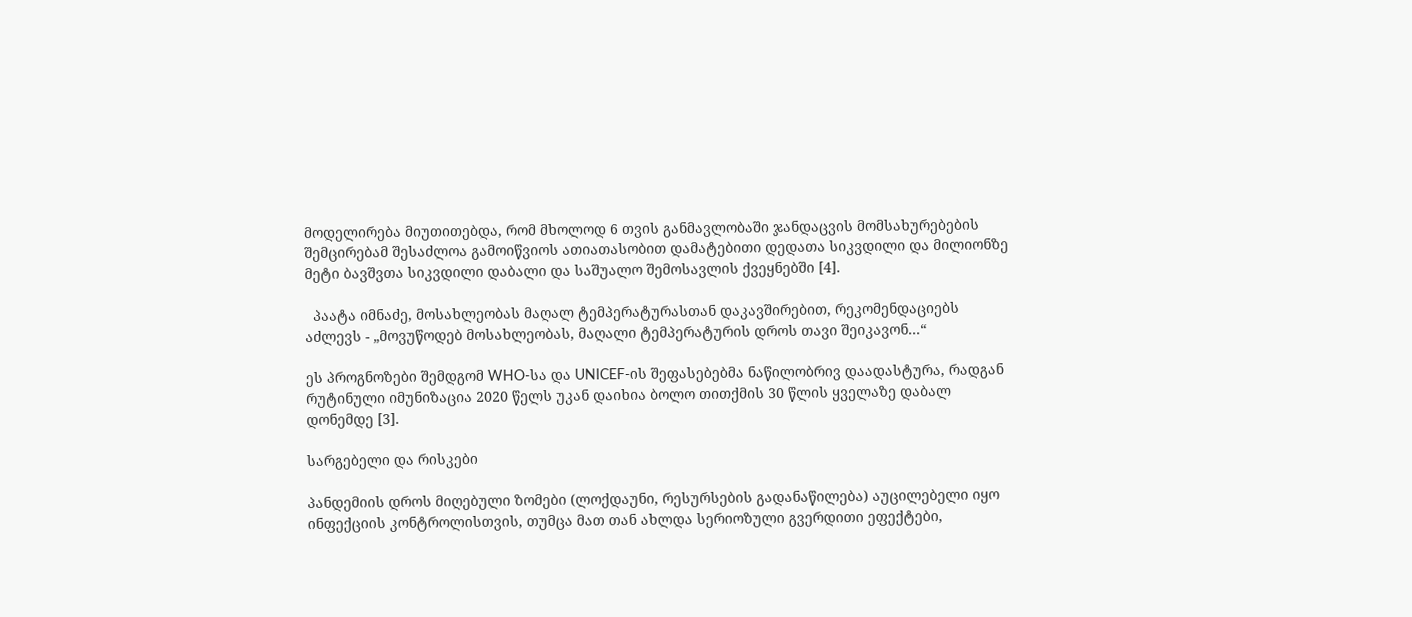მოდელირება მიუთითებდა, რომ მხოლოდ 6 თვის განმავლობაში ჯანდაცვის მომსახურებების შემცირებამ შესაძლოა გამოიწვიოს ათიათასობით დამატებითი დედათა სიკვდილი და მილიონზე მეტი ბავშვთა სიკვდილი დაბალი და საშუალო შემოსავლის ქვეყნებში [4].

  პაატა იმნაძე, მოსახლეობას მაღალ ტემპერატურასთან დაკავშირებით, რეკომენდაციებს აძლევს - „მოვუწოდებ მოსახლეობას, მაღალი ტემპერატურის დროს თავი შეიკავონ...“

ეს პროგნოზები შემდგომ WHO-სა და UNICEF-ის შეფასებებმა ნაწილობრივ დაადასტურა, რადგან რუტინული იმუნიზაცია 2020 წელს უკან დაიხია ბოლო თითქმის 30 წლის ყველაზე დაბალ დონემდე [3].

სარგებელი და რისკები

პანდემიის დროს მიღებული ზომები (ლოქდაუნი, რესურსების გადანაწილება) აუცილებელი იყო ინფექციის კონტროლისთვის, თუმცა მათ თან ახლდა სერიოზული გვერდითი ეფექტები,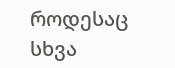როდესაც სხვა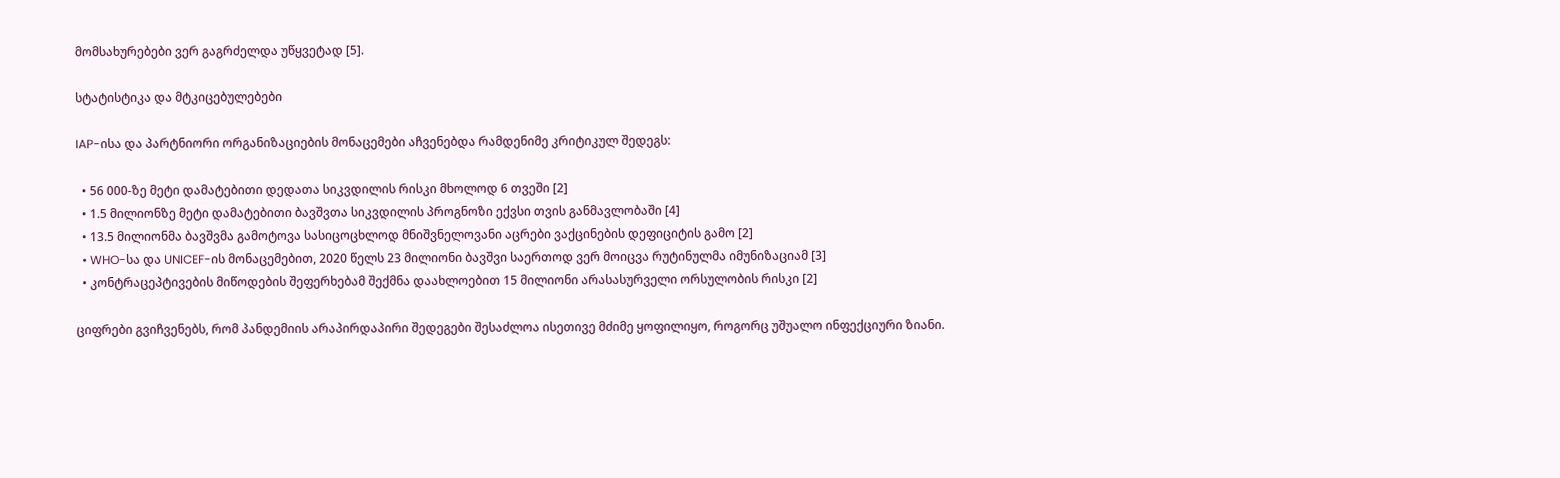მომსახურებები ვერ გაგრძელდა უწყვეტად [5].

სტატისტიკა და მტკიცებულებები

IAP-ისა და პარტნიორი ორგანიზაციების მონაცემები აჩვენებდა რამდენიმე კრიტიკულ შედეგს:

  • 56 000-ზე მეტი დამატებითი დედათა სიკვდილის რისკი მხოლოდ 6 თვეში [2]
  • 1.5 მილიონზე მეტი დამატებითი ბავშვთა სიკვდილის პროგნოზი ექვსი თვის განმავლობაში [4]
  • 13.5 მილიონმა ბავშვმა გამოტოვა სასიცოცხლოდ მნიშვნელოვანი აცრები ვაქცინების დეფიციტის გამო [2]
  • WHO-სა და UNICEF-ის მონაცემებით, 2020 წელს 23 მილიონი ბავშვი საერთოდ ვერ მოიცვა რუტინულმა იმუნიზაციამ [3]
  • კონტრაცეპტივების მიწოდების შეფერხებამ შექმნა დაახლოებით 15 მილიონი არასასურველი ორსულობის რისკი [2]

ციფრები გვიჩვენებს, რომ პანდემიის არაპირდაპირი შედეგები შესაძლოა ისეთივე მძიმე ყოფილიყო, როგორც უშუალო ინფექციური ზიანი.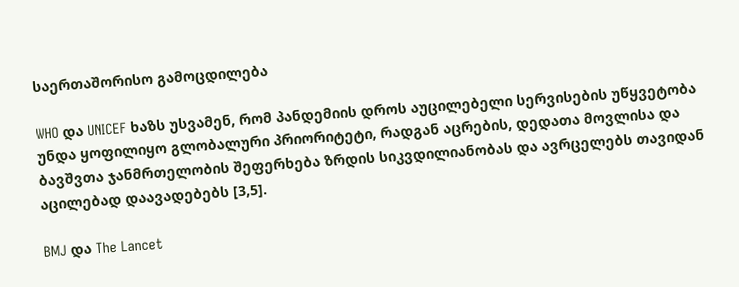საერთაშორისო გამოცდილება

WHO და UNICEF ხაზს უსვამენ, რომ პანდემიის დროს აუცილებელი სერვისების უწყვეტობა უნდა ყოფილიყო გლობალური პრიორიტეტი, რადგან აცრების, დედათა მოვლისა და ბავშვთა ჯანმრთელობის შეფერხება ზრდის სიკვდილიანობას და ავრცელებს თავიდან აცილებად დაავადებებს [3,5].

BMJ და The Lancet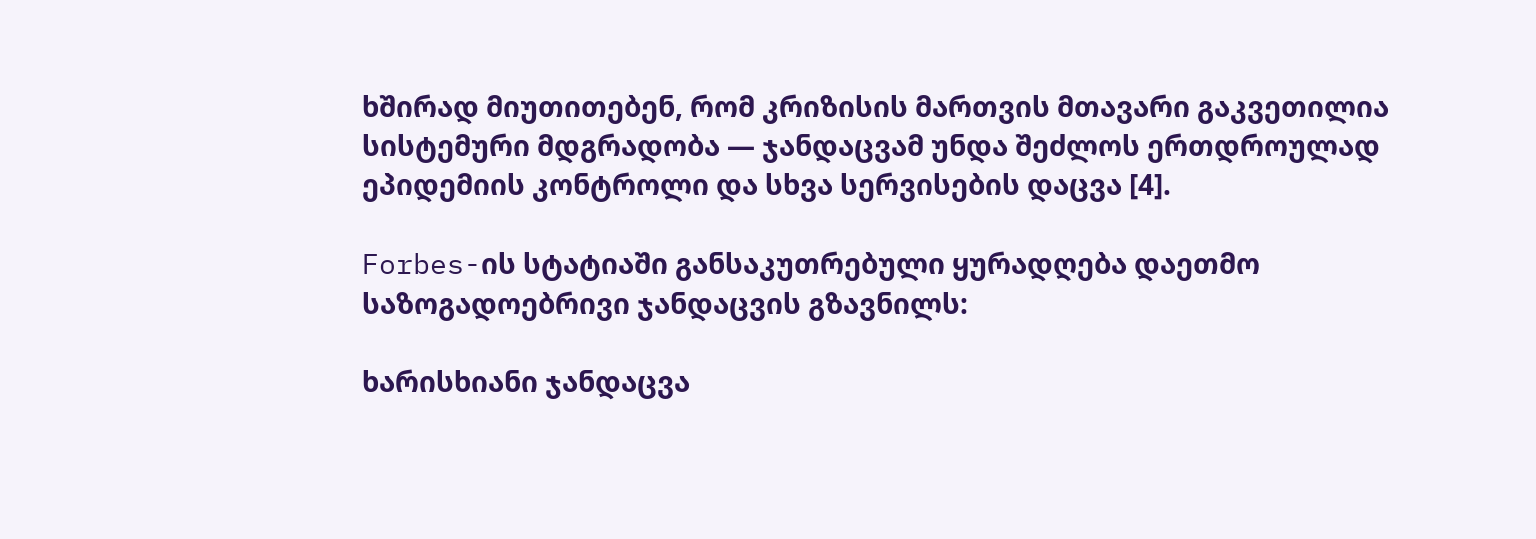ხშირად მიუთითებენ, რომ კრიზისის მართვის მთავარი გაკვეთილია სისტემური მდგრადობა — ჯანდაცვამ უნდა შეძლოს ერთდროულად ეპიდემიის კონტროლი და სხვა სერვისების დაცვა [4].

Forbes-ის სტატიაში განსაკუთრებული ყურადღება დაეთმო საზოგადოებრივი ჯანდაცვის გზავნილს:

ხარისხიანი ჯანდაცვა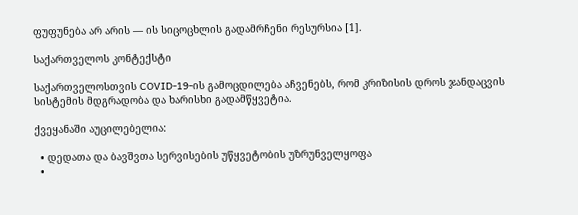ფუფუნება არ არის — ის სიცოცხლის გადამრჩენი რესურსია [1].

საქართველოს კონტექსტი

საქართველოსთვის COVID-19-ის გამოცდილება აჩვენებს, რომ კრიზისის დროს ჯანდაცვის სისტემის მდგრადობა და ხარისხი გადამწყვეტია.

ქვეყანაში აუცილებელია:

  • დედათა და ბავშვთა სერვისების უწყვეტობის უზრუნველყოფა
  •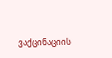ვაქცინაციის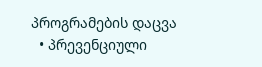პროგრამების დაცვა
  • პრევენციული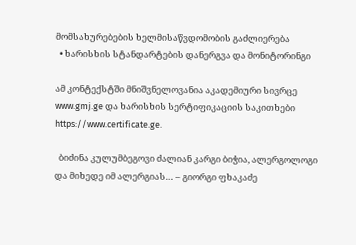მომსახურებების ხელმისაწვდომობის გაძლიერება
  • ხარისხის სტანდარტების დანერგვა და მონიტორინგი

ამ კონტექსტში მნიშვნელოვანია აკადემიური სივრცე www.gmj.ge და ხარისხის სერტიფიკაციის საკითხები https://www.certificate.ge.

  ბიძინა კულუმბეგოვი ძალიან კარგი ბიჭია, ალერგოლოგი და მიხედე იმ ალერგიას… – გიორგი ფხაკაძე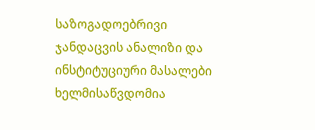საზოგადოებრივი ჯანდაცვის ანალიზი და ინსტიტუციური მასალები ხელმისაწვდომია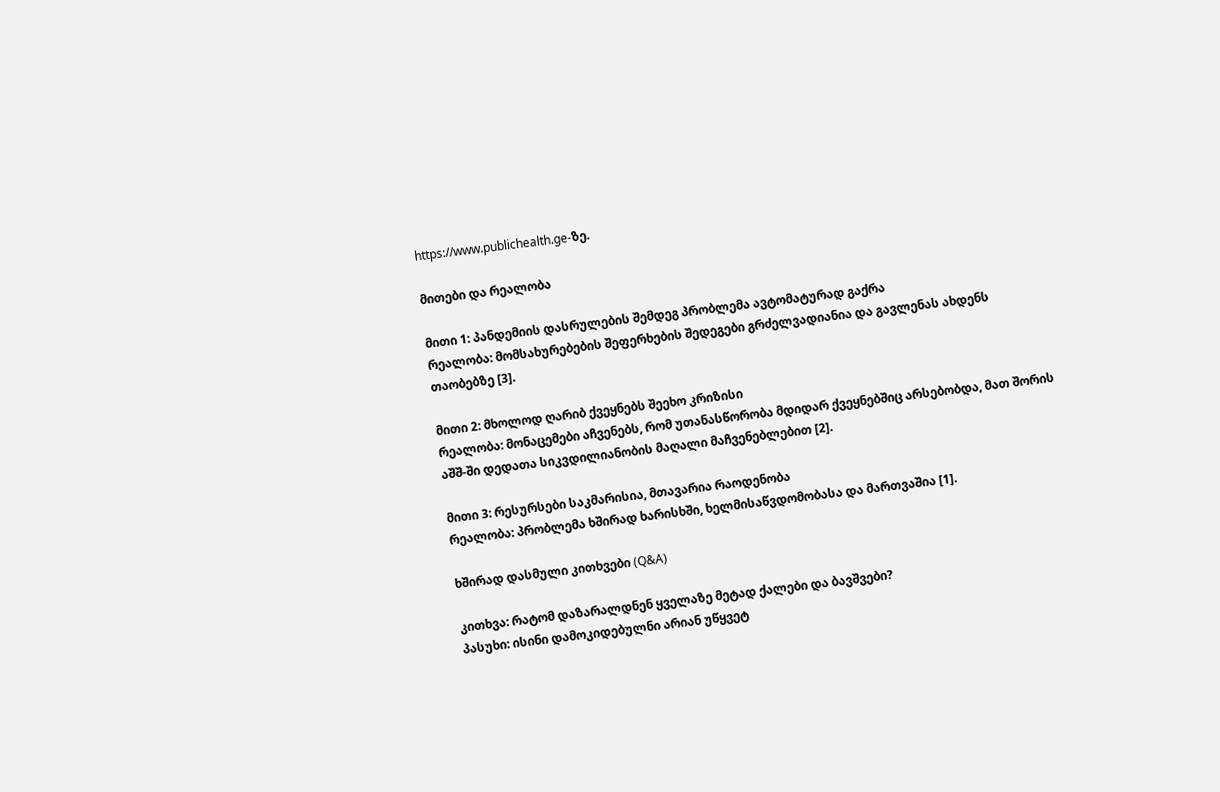https://www.publichealth.ge-ზე.

მითები და რეალობა

მითი 1: პანდემიის დასრულების შემდეგ პრობლემა ავტომატურად გაქრა
რეალობა: მომსახურებების შეფერხების შედეგები გრძელვადიანია და გავლენას ახდენს თაობებზე [3].

მითი 2: მხოლოდ ღარიბ ქვეყნებს შეეხო კრიზისი
რეალობა: მონაცემები აჩვენებს, რომ უთანასწორობა მდიდარ ქვეყნებშიც არსებობდა, მათ შორის აშშ-ში დედათა სიკვდილიანობის მაღალი მაჩვენებლებით [2].

მითი 3: რესურსები საკმარისია, მთავარია რაოდენობა
რეალობა: პრობლემა ხშირად ხარისხში, ხელმისაწვდომობასა და მართვაშია [1].

ხშირად დასმული კითხვები (Q&A)

კითხვა: რატომ დაზარალდნენ ყველაზე მეტად ქალები და ბავშვები?
პასუხი: ისინი დამოკიდებულნი არიან უწყვეტ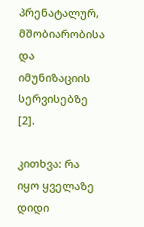პრენატალურ, მშობიარობისა და იმუნიზაციის სერვისებზე [2].

კითხვა: რა იყო ყველაზე დიდი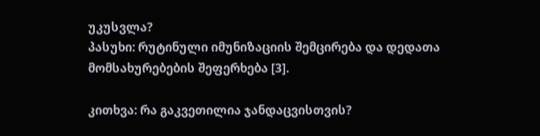უკუსვლა?
პასუხი: რუტინული იმუნიზაციის შემცირება და დედათა მომსახურებების შეფერხება [3].

კითხვა: რა გაკვეთილია ჯანდაცვისთვის?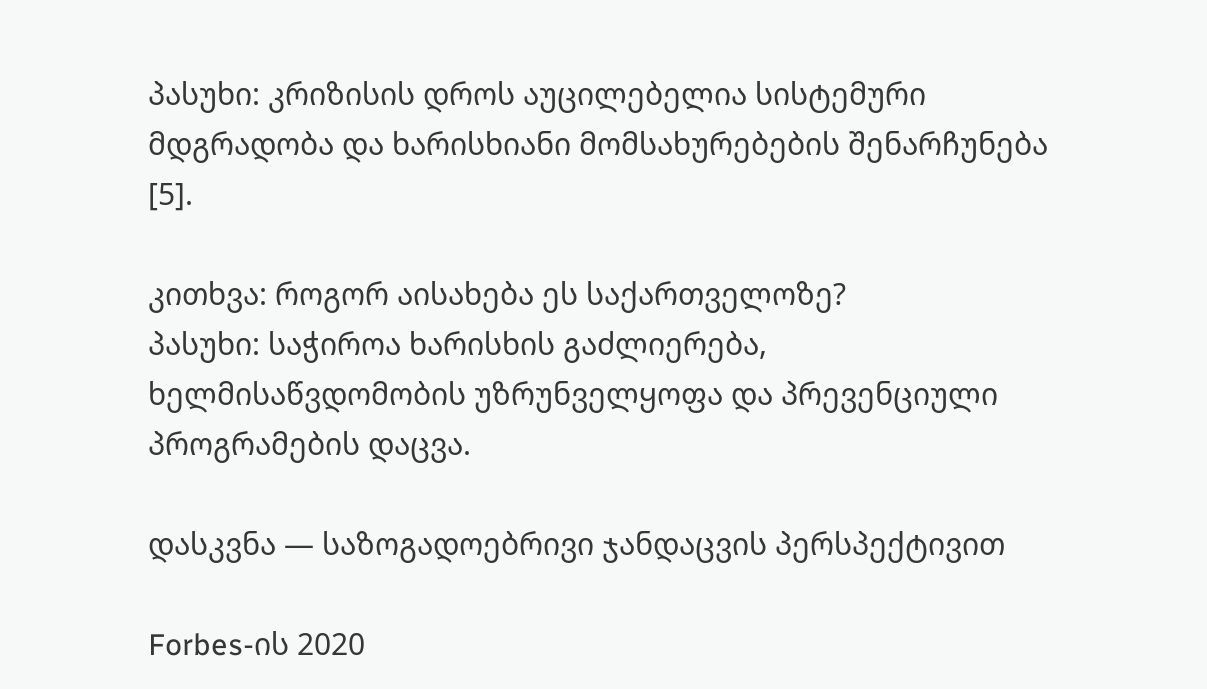პასუხი: კრიზისის დროს აუცილებელია სისტემური მდგრადობა და ხარისხიანი მომსახურებების შენარჩუნება [5].

კითხვა: როგორ აისახება ეს საქართველოზე?
პასუხი: საჭიროა ხარისხის გაძლიერება, ხელმისაწვდომობის უზრუნველყოფა და პრევენციული პროგრამების დაცვა.

დასკვნა — საზოგადოებრივი ჯანდაცვის პერსპექტივით

Forbes-ის 2020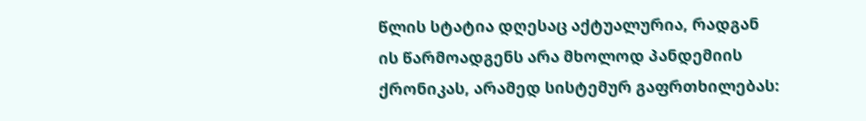წლის სტატია დღესაც აქტუალურია, რადგან ის წარმოადგენს არა მხოლოდ პანდემიის ქრონიკას, არამედ სისტემურ გაფრთხილებას: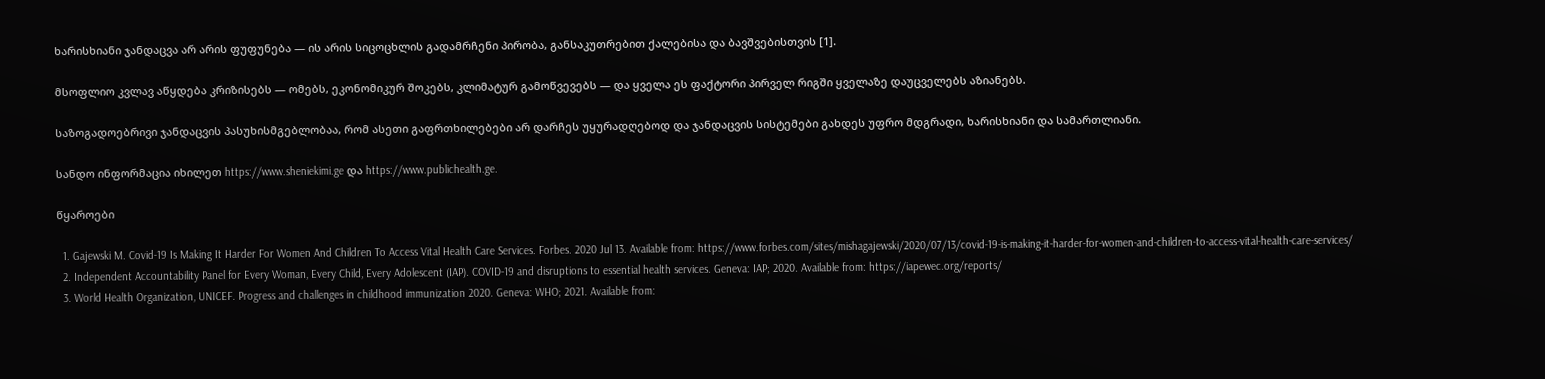ხარისხიანი ჯანდაცვა არ არის ფუფუნება — ის არის სიცოცხლის გადამრჩენი პირობა, განსაკუთრებით ქალებისა და ბავშვებისთვის [1].

მსოფლიო კვლავ აწყდება კრიზისებს — ომებს, ეკონომიკურ შოკებს, კლიმატურ გამოწვევებს — და ყველა ეს ფაქტორი პირველ რიგში ყველაზე დაუცველებს აზიანებს.

საზოგადოებრივი ჯანდაცვის პასუხისმგებლობაა, რომ ასეთი გაფრთხილებები არ დარჩეს უყურადღებოდ და ჯანდაცვის სისტემები გახდეს უფრო მდგრადი, ხარისხიანი და სამართლიანი.

სანდო ინფორმაცია იხილეთ https://www.sheniekimi.ge და https://www.publichealth.ge.

წყაროები

  1. Gajewski M. Covid-19 Is Making It Harder For Women And Children To Access Vital Health Care Services. Forbes. 2020 Jul 13. Available from: https://www.forbes.com/sites/mishagajewski/2020/07/13/covid-19-is-making-it-harder-for-women-and-children-to-access-vital-health-care-services/
  2. Independent Accountability Panel for Every Woman, Every Child, Every Adolescent (IAP). COVID-19 and disruptions to essential health services. Geneva: IAP; 2020. Available from: https://iapewec.org/reports/
  3. World Health Organization, UNICEF. Progress and challenges in childhood immunization 2020. Geneva: WHO; 2021. Available from: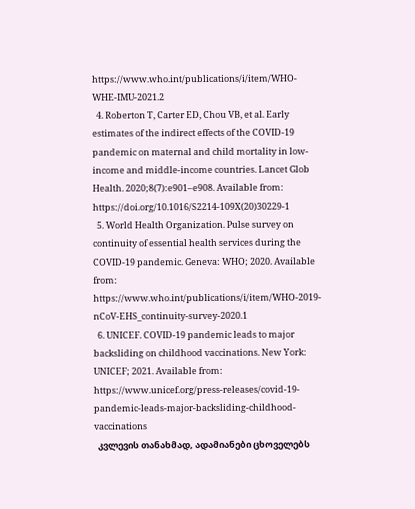https://www.who.int/publications/i/item/WHO-WHE-IMU-2021.2
  4. Roberton T, Carter ED, Chou VB, et al. Early estimates of the indirect effects of the COVID-19 pandemic on maternal and child mortality in low-income and middle-income countries. Lancet Glob Health. 2020;8(7):e901–e908. Available from: https://doi.org/10.1016/S2214-109X(20)30229-1
  5. World Health Organization. Pulse survey on continuity of essential health services during the COVID-19 pandemic. Geneva: WHO; 2020. Available from: https://www.who.int/publications/i/item/WHO-2019-nCoV-EHS_continuity-survey-2020.1
  6. UNICEF. COVID-19 pandemic leads to major backsliding on childhood vaccinations. New York: UNICEF; 2021. Available from: https://www.unicef.org/press-releases/covid-19-pandemic-leads-major-backsliding-childhood-vaccinations
  კვლევის თანახმად, ადამიანები ცხოველებს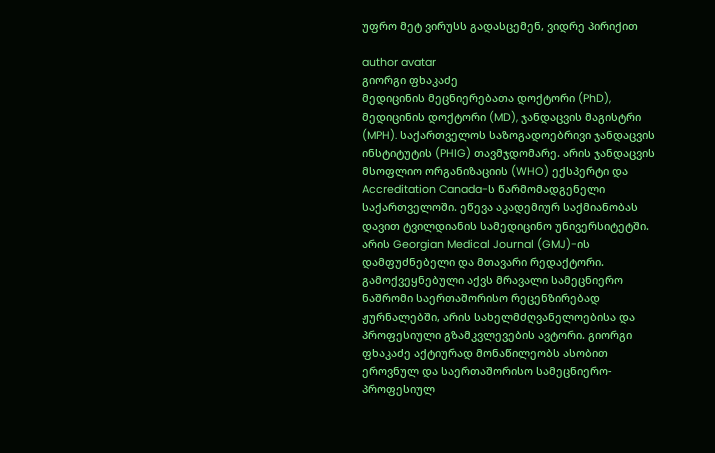უფრო მეტ ვირუსს გადასცემენ, ვიდრე პირიქით

author avatar
გიორგი ფხაკაძე
მედიცინის მეცნიერებათა დოქტორი (PhD), მედიცინის დოქტორი (MD), ჯანდაცვის მაგისტრი (MPH). საქართველოს საზოგადოებრივი ჯანდაცვის ინსტიტუტის (PHIG) თავმჯდომარე. არის ჯანდაცვის მსოფლიო ორგანიზაციის (WHO) ექსპერტი და Accreditation Canada-ს წარმომადგენელი საქართველოში. ეწევა აკადემიურ საქმიანობას დავით ტვილდიანის სამედიცინო უნივერსიტეტში. არის Georgian Medical Journal (GMJ)-ის დამფუძნებელი და მთავარი რედაქტორი. გამოქვეყნებული აქვს მრავალი სამეცნიერო ნაშრომი საერთაშორისო რეცენზირებად ჟურნალებში, არის სახელმძღვანელოებისა და პროფესიული გზამკვლევების ავტორი. გიორგი ფხაკაძე აქტიურად მონაწილეობს ასობით ეროვნულ და საერთაშორისო სამეცნიერო-პროფესიულ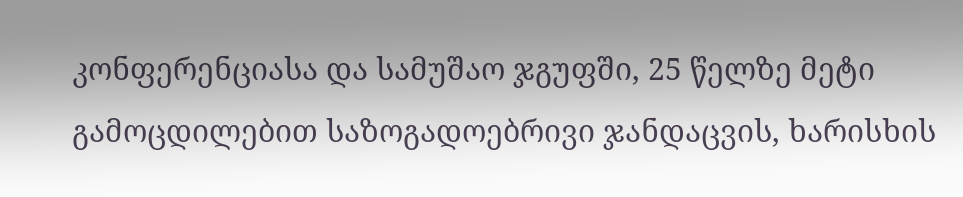კონფერენციასა და სამუშაო ჯგუფში, 25 წელზე მეტი გამოცდილებით საზოგადოებრივი ჯანდაცვის, ხარისხის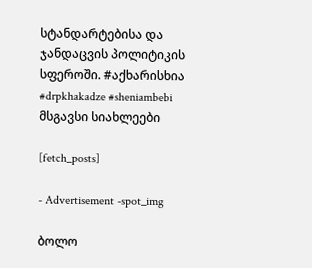სტანდარტებისა და ჯანდაცვის პოლიტიკის სფეროში. #აქხარისხია #drpkhakadze #sheniambebi
მსგავსი სიახლეები

[fetch_posts]

- Advertisement -spot_img

ბოლო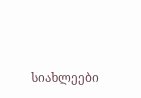სიახლეები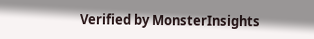Verified by MonsterInsights